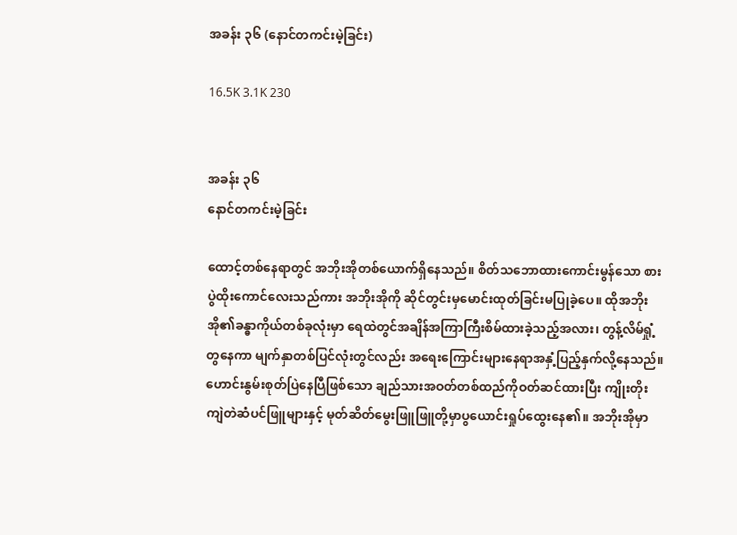အခန်း ၃၆ (နောင်တကင်းမဲ့ခြင်း)

16.5K 3.1K 230


အခန်း ၃၆
နောင်တကင်းမဲ့ခြင်း

ထောင့်တစ်နေရာတွင် အဘိုးအိုတစ်ယောက်ရှိနေသည်။ စိတ်သဘောထားကောင်းမွန်သော စားပွဲထိုးကောင်လေးသည်ကား အဘိုးအိုကို ဆိုင်တွင်းမှမောင်းထုတ်ခြင်းမပြုခဲ့ပေ။ ထိုအဘိုးအို၏ခန္ဓာကိုယ်တစ်ခုလုံးမှာ ရေထဲတွင်အချိန်အကြာကြီးစိမ်ထားခဲ့သည့်အလား၊ တွန့်လိမ်ရှုံ့တွနေကာ မျက်နှာတစ်ပြင်လုံးတွင်လည်း အရေးကြောင်းများနေရာအနှံ့ပြည့်နှက်လို့နေသည်။ ဟောင်းနွမ်းစုတ်ပြဲနေပြီဖြစ်သော ချည်သားအဝတ်တစ်ထည်ကိုဝတ်ဆင်ထားပြီး ကျိုးတိုးကျဲတဲဆံပင်ဖြူများနှင့် မုတ်ဆိတ်မွေးဖြူဖြူတို့မှာပွယောင်းရှုပ်ထွေးနေ၏။ အဘိုးအိုမှာ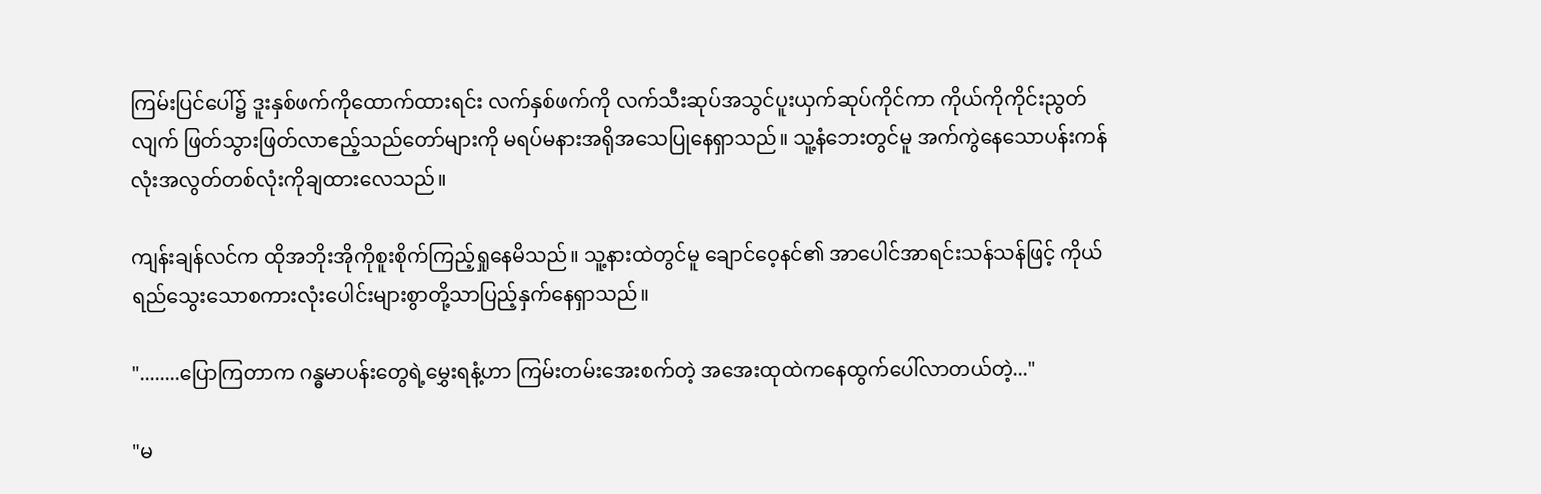ကြမ်းပြင်ပေါ်၌ ဒူးနှစ်ဖက်ကိုထောက်ထားရင်း လက်နှစ်ဖက်ကို လက်သီးဆုပ်အသွင်ပူးယှက်ဆုပ်ကိုင်ကာ ကိုယ်ကိုကိုင်းညွတ်လျက် ဖြတ်သွားဖြတ်လာဧည့်သည်တော်များကို မရပ်မနားအရိုအသေပြုနေရှာသည်။ သူ့နံဘေးတွင်မူ အက်ကွဲနေသောပန်းကန်လုံးအလွတ်တစ်လုံးကိုချထားလေသည်။

ကျန်းချန်လင်က ထိုအဘိုးအိုကိုစူးစိုက်ကြည့်ရှုနေမိသည်။ သူ့နားထဲတွင်မူ ချောင်ဝေ့နင်၏ အာပေါင်အာရင်းသန်သန်ဖြင့် ကိုယ်ရည်သွေးသောစကားလုံးပေါင်းများစွာတို့သာပြည့်နှက်နေရှာသည်။

"........ပြောကြတာက ဂန္ဓမာပန်းတွေရဲ့မွှေးရနံ့ဟာ ကြမ်းတမ်းအေးစက်တဲ့ အအေးထုထဲကနေထွက်ပေါ်လာတယ်တဲ့..."

"မ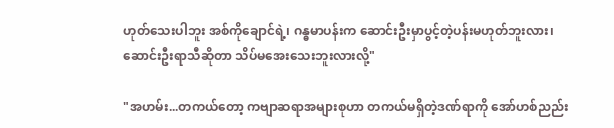ဟုတ်သေးပါဘူး အစ်ကိုချောင်ရဲ့၊ ဂန္ဓမာပန်းက ဆောင်းဦးမှာပွင့်တဲ့ပန်းမဟုတ်ဘူးလား၊ ဆောင်းဦးရာသီဆိုတာ သိပ်မအေးသေးဘူးလားလို့"

"အဟမ်း...တကယ်တော့ ကဗျာဆရာအများစုဟာ တကယ်မရှိတဲ့ဒဏ်ရာကို အော်ဟစ်ညည်း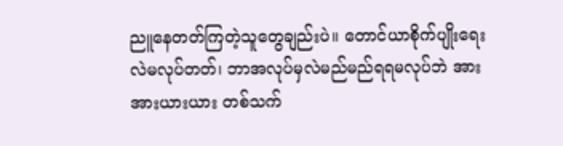ညူနေတတ်ကြတဲ့သူတွေချည်းပဲ။ တောင်ယာစိုက်ပျိုးရေးလဲမလုပ်တတ်၊ ဘာအလုပ်မှလဲမည်မည်ရရမလုပ်ဘဲ အားအားယားယား တစ်သက်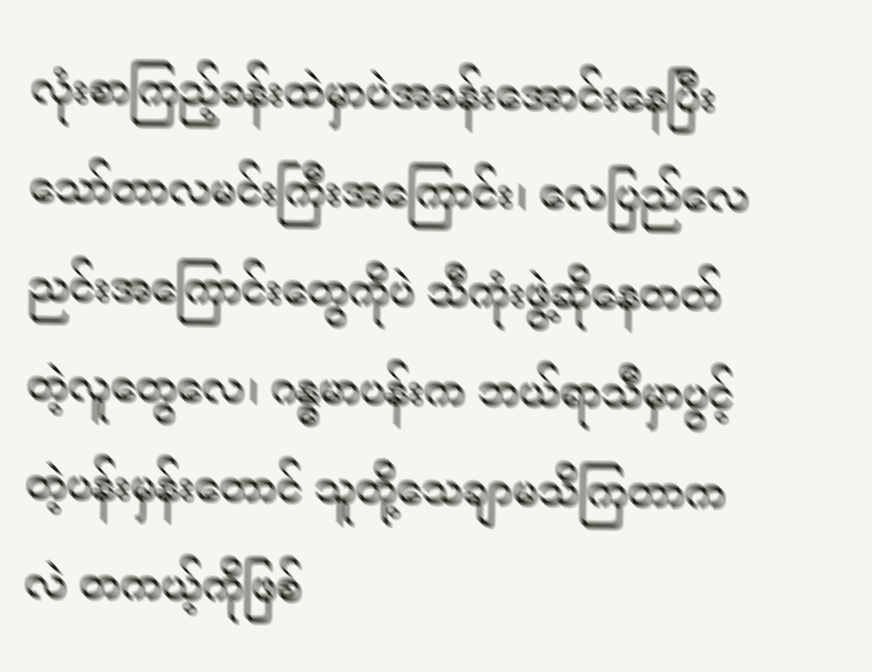လုံးစာကြည့်ခန်းထဲမှာပဲအခန်းအောင်းနေပြီး သော်တာလမင်းကြီးအကြောင်း၊ လေပြည်လေညင်းအကြောင်းတွေကိုပဲ သီကုံးဖွဲ့ဆိုနေတတ်တဲ့လူတွေလေ၊ ဂန္ဓမာပန်းက ဘယ်ရာသီမှာပွင့်တဲ့ပန်းမှန်းတောင် သူတို့သေချာမသိကြတာကလဲ တကယ့်ကိုဖြစ်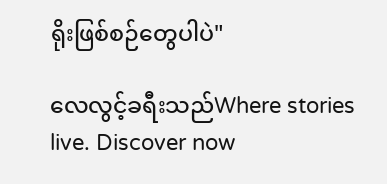ရိုးဖြစ်စဉ်တွေပါပဲ"

လေလွင့်ခရီးသည်Where stories live. Discover now